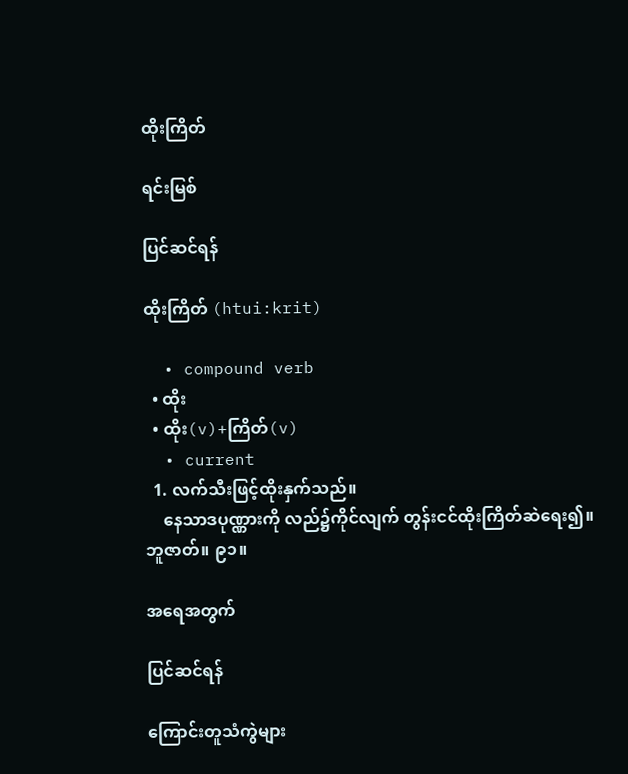ထိုးကြိတ်

ရင်းမြစ်

ပြင်ဆင်ရန်

ထိုးကြိတ် (htui:krit)

  • compound verb
  • ထိုး
  • ထိုး(v)+ကြိတ်(v)
  • current
  1. လက်သီးဖြင့်ထိုးနှက်သည်။
    နေသာဒပုဏ္ဏားကို လည်၌ကိုင်လျက် တွန်းငင်ထိုးကြိတ်ဆဲရေး၍။ ဘူဇာတ်။ ၉၁။

အရေအတွက်

ပြင်ဆင်ရန်

ကြောင်းတူသံကွဲများ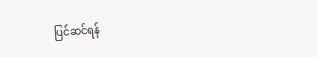ပြင်ဆင်ရန်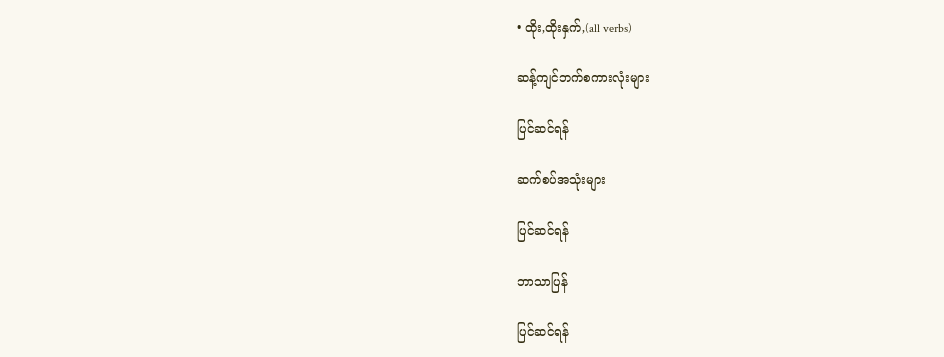• ထိုး,ထိုးနှက်,(all verbs)

ဆန့်ကျင်ဘက်စကားလုံးများ

ပြင်ဆင်ရန်

ဆက်စပ်အသုံးများ

ပြင်ဆင်ရန်

ဘာသာပြန်

ပြင်ဆင်ရန်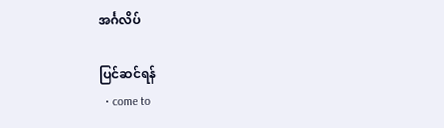အင်္ဂလိပ်

ပြင်ဆင်ရန်
  • come to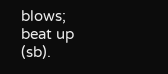blows; beat up (sb).